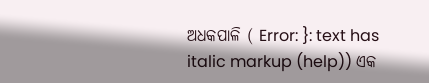ଅଧକପାଳି ( Error: }: text has italic markup (help)) ଏକ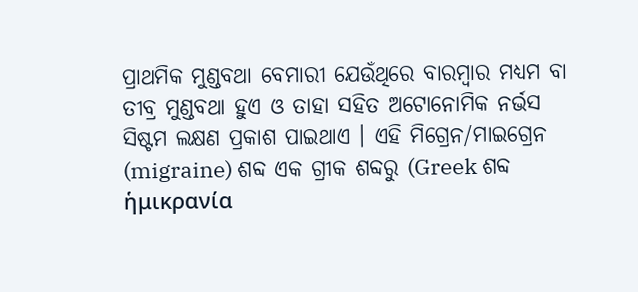ପ୍ରାଥମିକ ମୁଣ୍ଡବଥା ବେମାରୀ ଯେଉଁଥିରେ ବାରମ୍ବାର ମଧ୍ୟମ ବା ତୀବ୍ର ମୁଣ୍ଡବଥା ହୁଏ ଓ ତାହା ସହିତ ଅଟୋନୋମିକ ନର୍ଭସ ସିଷ୍ଟମ ଲକ୍ଷଣ ପ୍ରକାଶ ପାଇଥାଏ । ଏହି ମିଗ୍ରେନ/ମାଇଗ୍ରେନ (migraine) ଶବ୍ଦ ଏକ ଗ୍ରୀକ ଶବ୍ଦରୁ (Greek ଶବ୍ଦ ἡμικρανία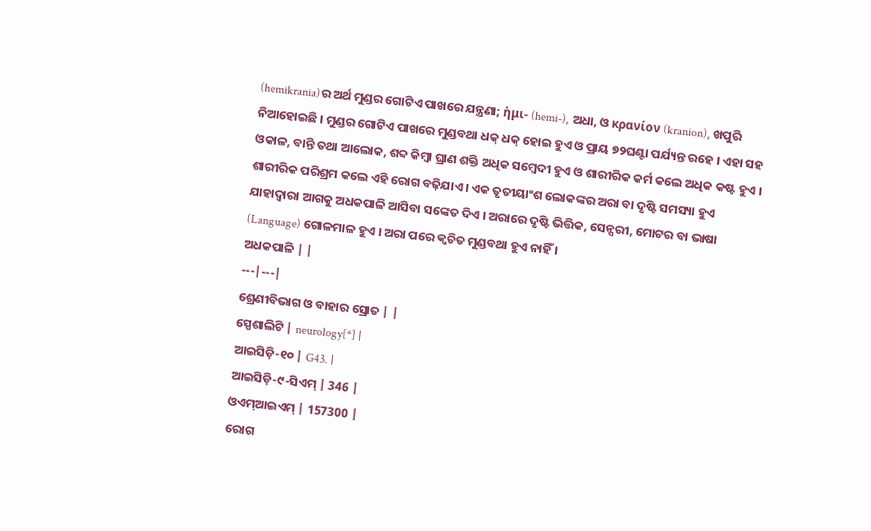(hemikrania)ର ଅର୍ଥ ମୁଣ୍ଡର ଗୋଟିଏ ପାଖରେ ଯନ୍ତ୍ରଣା; ἡμι- (hemi-), ଅଧା, ଓ κρανίον (kranion), ଖପୁରି ନିଆହୋଇଛି । ମୁଣ୍ଡର ଗୋଟିଏ ପାଖରେ ମୁଣ୍ଡବଥା ଧକ୍ ଧକ୍ ହୋଇ ହୁଏ ଓ ପ୍ରାୟ ୭୨ଘଣ୍ଟା ପର୍ଯ୍ୟନ୍ତ ରହେ । ଏହା ସହ ଓକାଳ, ବାନ୍ତି ତଥା ଆଲୋକ, ଶବ୍ଦ କିମ୍ବା ଘ୍ରାଣ ଶକ୍ତି ଅଧିକ ସମ୍ବେଦୀ ହୁଏ ଓ ଶାରୀରିକ କର୍ମ କଲେ ଅଧିକ କଷ୍ଟ ହୁଏ । ଶାରୀରିକ ପରିଶ୍ରମ କଲେ ଏହି ରୋଗ ବଢ଼ିଯାଏ । ଏକ ତୃତୀୟାଂଶ ଲୋକଙ୍କର ଅରା ବା ଦୃଷ୍ଟି ସମସ୍ୟା ହୁଏ ଯାହାଦ୍ୱାରା ଆଗକୁ ଅଧକପାଳି ଆସିବା ସଙ୍କେତ ଦିଏ । ଅରାରେ ଦୃଷ୍ଟି ଭିତ୍ତିକ, ସେନ୍ସରୀ, ମୋଟର ବା ଭାଷା (Language) ଗୋଳମାଳ ହୁଏ । ଅରା ପରେ କ୍ୱଚିତ ମୁଣ୍ଡବଥା ହୁଏ ନାହିଁ ।
ଅଧକପାଳି | |
---|---|
ଶ୍ରେଣୀବିଭାଗ ଓ ବାହାର ସ୍ରୋତ | |
ସ୍ପେଶାଲିଟି | neurology[*] |
ଆଇସିଡ଼ି-୧୦ | G43. |
ଆଇସିଡ଼ି-୯-ସିଏମ୍ | 346 |
ଓଏମ୍ଆଇଏମ୍ | 157300 |
ରୋଗ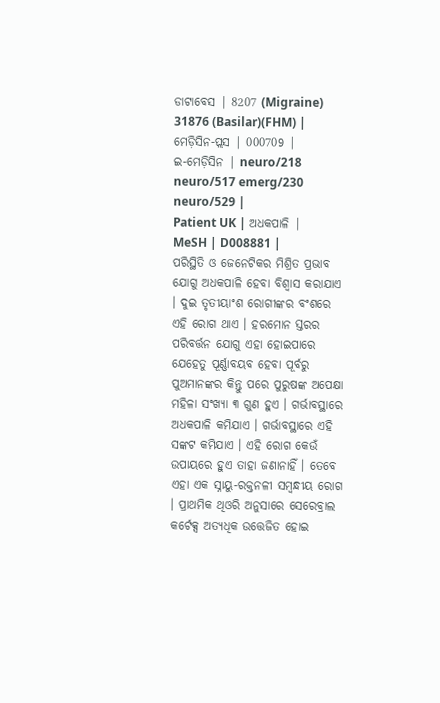ଡାଟାବେସ | 8207 (Migraine) 31876 (Basilar)(FHM) |
ମେଡ଼ିସିନ-ପ୍ଲସ | 000709 |
ଇ-ମେଡ଼ିସିନ | neuro/218 neuro/517 emerg/230 neuro/529 |
Patient UK | ଅଧକପାଳି |
MeSH | D008881 |
ପରିସ୍ଥିତି ଓ ଜେନେଟିକର ମିଶ୍ରିତ ପ୍ରଭାବ ଯୋଗୁ ଅଧକପାଳି ହେବା ବିଶ୍ୱାସ କରାଯାଏ । ଦୁଇ ତୃତୀୟାଂଶ ରୋଗୀଙ୍କର ବଂଶରେ ଏହି ରୋଗ ଥାଏ । ହରମୋନ ସ୍ତରର ପରିବର୍ତ୍ତନ ଯୋଗୁ ଏହା ହୋଇପାରେ ଯେହେତୁ ପୂର୍ଣ୍ଣାବୟବ ହେବା ପୂର୍ବରୁ ପୁଅମାନଙ୍କର କିନ୍ତୁ ପରେ ପୁରୁଷଙ୍କ ଅପେକ୍ଷା ମହିଳା ସଂଖ୍ୟା ୩ ଗୁଣ ହୁଏ । ଗର୍ଭାବସ୍ଥାରେ ଅଧକପାଳି କମିଯାଏ । ଗର୍ଭାବସ୍ଥାରେ ଏହି ସଙ୍କଟ କମିଯାଏ । ଏହି ରୋଗ କେଉଁ ଉପାୟରେ ହୁଏ ତାହା ଜଣାନାହିଁ । ତେବେ ଏହା ଏକ ସ୍ନାୟୁ-ରକ୍ତନଳୀ ସମ୍ବନ୍ଧୀୟ ରୋଗ । ପ୍ରାଥମିକ ଥିଓରି ଅନୁସାରେ ସେରେବ୍ରାଲ କର୍ଟେକ୍ସ ଅତ୍ୟଧିକ ଉତ୍ତେଜିତ ହୋଇ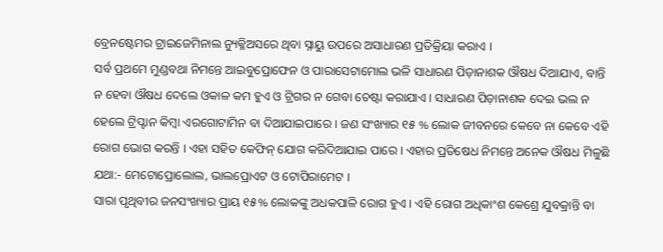ବ୍ରେନଷ୍ଟେମର ଟ୍ରାଇଜେମିନାଲ ନ୍ୟୁକ୍ଳିଅସରେ ଥିବା ସ୍ନାୟୁ ଉପରେ ଅସାଧାରଣ ପ୍ରତିକ୍ରିୟା କରାଏ ।
ସର୍ବ ପ୍ରଥମେ ମୁଣ୍ଡବଥା ନିମନ୍ତେ ଆଇବୁପ୍ରୋଫେନ ଓ ପାରାସେଟାମୋଲ ଭଳି ସାଧାରଣ ପିଡ଼ାନାଶକ ଔଷଧ ଦିଆଯାଏ, ବାନ୍ତି ନ ହେବା ଔଷଧ ଦେଲେ ଓକାଳ କମ ହୁଏ ଓ ଟ୍ରିଗର ନ ଗେବା ଚେଷ୍ଟା କରାଯାଏ । ସାଧାରଣ ପିଡ଼ାନାଶକ ଦେଇ ଭଲ ନ ହେଲେ ଟ୍ରିପ୍ଟାନ କିମ୍ବା ଏରଗୋଟାମିନ ବା ଦିଆଯାଇପାରେ । ଜଣ ସଂଖ୍ୟାର ୧୫ % ଲୋକ ଜୀବନରେ କେବେ ନା କେବେ ଏହି ରୋଗ ଭୋଗ କରନ୍ତି । ଏହା ସହିତ କେଫିନ୍ ଯୋଗ କରିଦିଆଯାଇ ପାରେ । ଏହାର ପ୍ରତିଷେଧ ନିମନ୍ତେ ଅନେକ ଔଷଧ ମିଳୁଛି ଯଥା:- ମେଟୋପ୍ରୋଲୋଲ, ଭାଲପ୍ରୋଏଟ ଓ ଟୋପିରାମେଟ ।
ସାରା ପୃଥିବୀର ଜନସଂଖ୍ୟାର ପ୍ରାୟ ୧୫% ଲୋକଙ୍କୁ ଅଧକପାଳି ରୋଗ ହୁଏ । ଏହି ରୋଗ ଅଧିକାଂଶ କେଶ୍ରେ ଯୁବକ୍ରାନ୍ତି ବା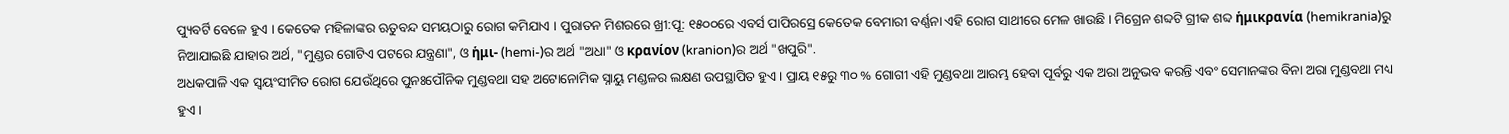ପ୍ୟୁବର୍ଟି ବେଳେ ହୁଏ । କେତେକ ମହିଳାଙ୍କର ଋତୁବନ୍ଦ ସମୟଠାରୁ ରୋଗ କମିଯାଏ । ପୁରାତନ ମିଶରରେ ଖ୍ରୀ:ପୂ: ୧୫୦୦ରେ ଏବର୍ସ ପାପିରସ୍ରେ କେତେକ ବେମାରୀ ବର୍ଣ୍ଣନା ଏହି ରୋଗ ସାଥୀରେ ମେଳ ଖାଉଛି । ମିଗ୍ରେନ ଶବ୍ଦଟି ଗ୍ରୀକ ଶବ୍ଦ ἡμικρανία (hemikrania)ରୁ ନିଆଯାଇଛି ଯାହାର ଅର୍ଥ, "ମୁଣ୍ଡର ଗୋଟିଏ ପଟରେ ଯନ୍ତ୍ରଣା", ଓ ἡμι- (hemi-)ର ଅର୍ଥ "ଅଧା" ଓ κρανίον (kranion)ର ଅର୍ଥ "ଖପୁରି".
ଅଧକପାଳି ଏକ ସ୍ୱୟଂସୀମିତ ରୋଗ ଯେଉଁଥିରେ ପୁନଃପୌନିକ ମୁଣ୍ଡବଥା ସହ ଅଟୋନୋମିକ ସ୍ନାୟୁ ମଣ୍ଡଳର ଲକ୍ଷଣ ଉପସ୍ଥାପିତ ହୁଏ । ପ୍ରାୟ ୧୫ରୁ ୩୦ % ଗୋଗୀ ଏହି ମୁଣ୍ଡବଥା ଆରମ୍ଭ ହେବା ପୂର୍ବରୁ ଏକ ଅରା ଅନୁଭବ କରନ୍ତି ଏବଂ ସେମାନଙ୍କର ବିନା ଅରା ମୁଣ୍ଡବଥା ମଧ୍ୟ ହୁଏ ।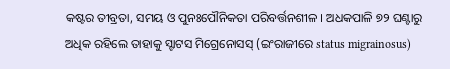କଷ୍ଟର ତୀବ୍ରତା, ସମୟ ଓ ପୁନଃପୌନିକତା ପରିବର୍ତ୍ତନଶୀଳ । ଅଧକପାଳି ୭୨ ଘଣ୍ଟାରୁ ଅଧିକ ରହିଲେ ତାହାକୁ ସ୍ଟାଟସ ମିଗ୍ରେନୋସସ୍ (ଇଂରାଜୀରେ status migrainosus)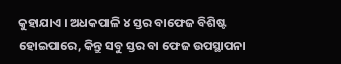କୁହାଯାଏ । ଅଧକପାଳି ୪ ସ୍ତର ବାଫେଜ ବିଶିଷ୍ଟ ହୋଇପାରେ, କିନ୍ତୁ ସବୁ ସ୍ତର ବା ଫେଜ ଉପସ୍ଥାପନା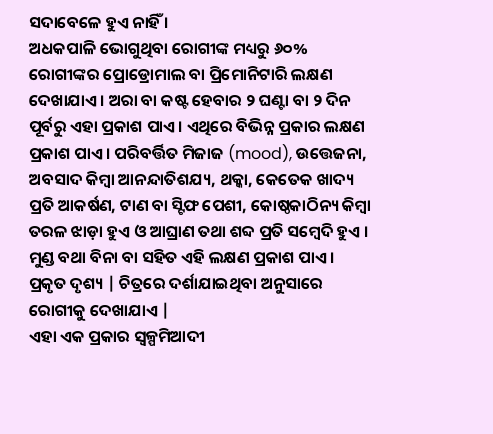ସଦାବେଳେ ହୁଏ ନାହିଁ ।
ଅଧକପାଳି ଭୋଗୁଥିବା ରୋଗୀଙ୍କ ମଧ୍ୟରୁ ୬୦% ରୋଗୀଙ୍କର ପ୍ରୋଡ୍ରୋମାଲ ବା ପ୍ରିମୋନିଟାରି ଲକ୍ଷଣ ଦେଖାଯାଏ । ଅରା ବା କଷ୍ଟ ହେବାର ୨ ଘଣ୍ଟା ବା ୨ ଦିନ ପୂର୍ବରୁ ଏହା ପ୍ରକାଶ ପାଏ । ଏଥିରେ ବିଭିନ୍ନ ପ୍ରକାର ଲକ୍ଷଣ ପ୍ରକାଶ ପାଏ । ପରିବର୍ତ୍ତିତ ମିଜାଜ (mood), ଉତ୍ତେଜନା, ଅବସାଦ କିମ୍ବା ଆନନ୍ଦାତିଶଯ୍ୟ, ଥକ୍କା, କେତେକ ଖାଦ୍ୟ ପ୍ରତି ଆକର୍ଷଣ, ଟାଣ ବା ସ୍ଟିଫ ପେଶୀ, କୋଷ୍ଠକାଠିନ୍ୟ କିମ୍ବା ତରଳ ଝାଡ଼ା ହୁଏ ଓ ଆଘ୍ରାଣ ତଥା ଶବ୍ଦ ପ୍ରତି ସମ୍ବେଦି ହୁଏ । ମୁଣ୍ଡ ବଥା ବିନା ବା ସହିତ ଏହି ଲକ୍ଷଣ ପ୍ରକାଶ ପାଏ ।
ପ୍ରକୃତ ଦୃଶ୍ୟ | ଚିତ୍ରରେ ଦର୍ଶାଯାଇଥିବା ଅନୁସାରେ ରୋଗୀକୁ ଦେଖାଯାଏ |
ଏହା ଏକ ପ୍ରକାର ସ୍ୱଳ୍ପମିଆଦୀ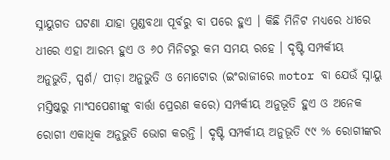ସ୍ନାୟୁଗତ ଘଟଣା ଯାହା ମୁଣ୍ଡବଥା ପୂର୍ବରୁ ବା ପରେ ହୁଏ । କିଛି ମିନିଟ ମଧ୍ୟରେ ଧୀରେ ଧୀରେ ଏହା ଆରମ୍ଭ ହୁଏ ଓ ୬୦ ମିନିଟରୁ କମ ସମୟ ରହେ । ଦୃଷ୍ଟି ସମ୍ପର୍କୀୟ ଅନୁଭୁତି, ସ୍ପର୍ଶ/ ପୀଡ଼ା ଅନୁଭୁତି ଓ ମୋଟୋର (ଇଂରାଜୀରେ motor ବା ଯେଉଁ ସ୍ନାୟୁ ମସ୍ତିଷ୍କରୁ ମାଂସପେଶୀଙ୍କୁ ବାର୍ତ୍ତା ପ୍ରେରଣ କରେ) ସମ୍ପର୍କୀୟ ଅନୁଭୂତି ହୁଏ ଓ ଅନେକ ରୋଗୀ ଏକାଧିକ ଅନୁଭୁତି ଭୋଗ କରନ୍ତି । ଦୃଷ୍ଟି ସମ୍ପର୍କୀୟ ଅନୁଭୂତି ୯୯ % ରୋଗୀଙ୍କର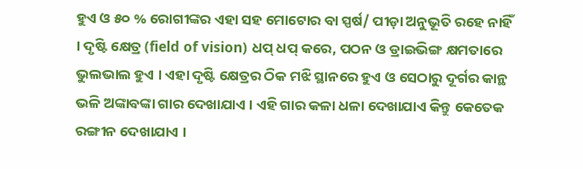ହୁଏ ଓ ୫୦ % ରୋଗୀଙ୍କର ଏହା ସହ ମୋଟୋର ବା ସ୍ପର୍ଷ/ ପୀଡ଼ା ଅନୁଭୂତି ରହେ ନାହିଁ । ଦୃଷ୍ଟି କ୍ଷେତ୍ର (field of vision) ଧପ୍ ଧପ୍ କରେ, ପଠନ ଓ ଡ୍ରାଇଭିଙ୍ଗ କ୍ଷମତାରେ ଭୁଲଭାଲ ହୁଏ । ଏହା ଦୃଷ୍ଟି କ୍ଷେତ୍ରର ଠିକ ମଝି ସ୍ଥାନରେ ହୁଏ ଓ ସେଠାରୁ ଦୂର୍ଗର କାନ୍ଥ ଭଳି ଅଙ୍କାବଙ୍କା ଗାର ଦେଖାଯାଏ । ଏହି ଗାର କଳା ଧଳା ଦେଖାଯାଏ କିନ୍ତୁ କେତେକ ରଙ୍ଗୀନ ଦେଖାଯାଏ ।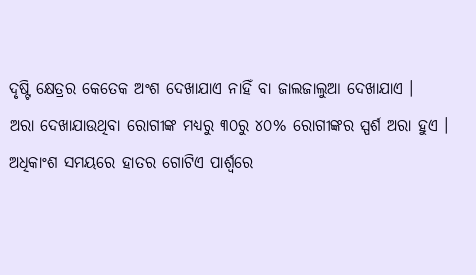ଦୃଷ୍ଟି କ୍ଷେତ୍ରର କେତେକ ଅଂଶ ଦେଖାଯାଏ ନାହିଁ ବା ଜାଲଜାଲୁଆ ଦେଖାଯାଏ ।
ଅରା ଦେଖାଯାଉଥିବା ରୋଗୀଙ୍କ ମଧ୍ୟରୁ ୩୦ରୁ ୪୦% ରୋଗୀଙ୍କର ସ୍ପର୍ଶ ଅରା ହୁଏ । ଅଧିକାଂଶ ସମୟରେ ହାତର ଗୋଟିଏ ପାର୍ଶ୍ୱରେ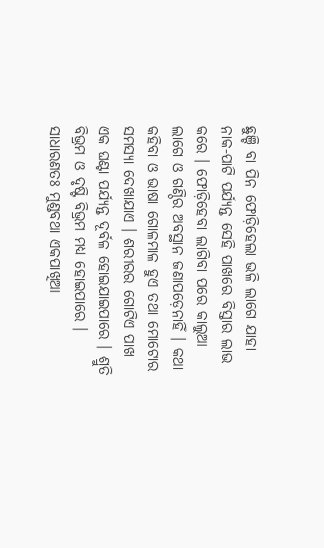ଛୁଞ୍ଚି ବା ପିନ ଫୋଡ଼ିହେଲା ଭଳି ଲାଗେ ଯାହା ନାକ-ପାଟି ପର୍ଯ୍ୟନ୍ତ ସେହି ପାଖରେ ବିସ୍ତାର ଲାଭ କରେ । ଫୋଡ଼ିହେବା ଲାଗିବା ପରେ କାଲୁଆ ଲାଗେ ଓ ଗଣ୍ଠିର ଅବସ୍ଥାନ ଜଣାପଡ଼େନାହିଁ । କଥା କହିବା ଓ ଭାଷା ଗୋଳମାଳ ହୁଏ ତଥା ମୋଟୋର ସମସ୍ୟା ଦେଖାଯାଏ । ଶରୀରର ଗୋଟିଏ ପାଖ ଏକ ଘଣ୍ଟା ପର୍ଯ୍ୟନ୍ତ ଦୂର୍ବଳ ହୋଇଯାଇପାରେ । ଶ୍ରୁତି ବିଭ୍ରମ ଓ ଦୃଷ୍ଟି ବିଭ୍ରମ ମଧ୍ୟ ହୋଇପାରେ ।
ସାଧାରଣତଃ ମୁଣ୍ଡବଥା ଏକପାଖିଆ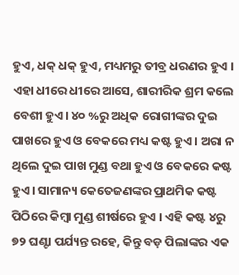ହୁଏ, ଧକ୍ ଧକ୍ ହୁଏ, ମଧ୍ୟମରୁ ତୀବ୍ର ଧରଣର ହୁଏ । ଏହା ଧୀରେ ଧୀରେ ଆସେ, ଶାରୀରିକ ଶ୍ରମ କଲେ ବେଶୀ ହୁଏ। ୪୦ %ରୁ ଅଧିକ ରୋଗୀଙ୍କର ଦୁଇ ପାଖରେ ହୁଏ ଓ ବେକରେ ମଧ୍ୟ କଷ୍ଟ ହୁଏ । ଅରା ନ ଥିଲେ ଦୁଇ ପାଖ ମୁଣ୍ଡ ବଥା ହୁଏ ଓ ବେକରେ କଷ୍ଟ ହୁଏ । ସାମାନ୍ୟ କେତେଜଣଙ୍କର ପ୍ରାଥମିକ କଷ୍ଟ ପିଠିରେ କିମ୍ବା ମୁଣ୍ଡ ଶୀର୍ଷରେ ହୁଏ । ଏହି କଷ୍ଟ ୪ରୁ ୭୨ ଘଣ୍ଟା ପର୍ଯ୍ୟନ୍ତ ରହେ, କିନ୍ତୁ ବଡ଼ ପିଲାଙ୍କର ଏକ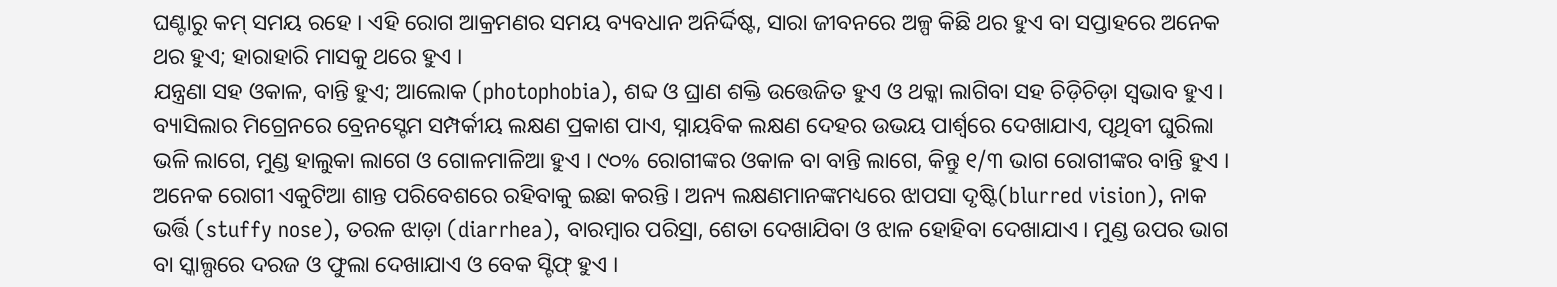ଘଣ୍ଟାରୁ କମ୍ ସମୟ ରହେ । ଏହି ରୋଗ ଆକ୍ରମଣର ସମୟ ବ୍ୟବଧାନ ଅନିର୍ଦ୍ଦିଷ୍ଟ, ସାରା ଜୀବନରେ ଅଳ୍ପ କିଛି ଥର ହୁଏ ବା ସପ୍ତାହରେ ଅନେକ ଥର ହୁଏ; ହାରାହାରି ମାସକୁ ଥରେ ହୁଏ ।
ଯନ୍ତ୍ରଣା ସହ ଓକାଳ, ବାନ୍ତି ହୁଏ; ଆଲୋକ (photophobia), ଶବ୍ଦ ଓ ଘ୍ରାଣ ଶକ୍ତି ଉତ୍ତେଜିତ ହୁଏ ଓ ଥକ୍କା ଲାଗିବା ସହ ଚିଡ଼ିଚିଡ଼ା ସ୍ୱଭାବ ହୁଏ । ବ୍ୟାସିଲାର ମିଗ୍ରେନରେ ବ୍ରେନସ୍ଟେମ ସମ୍ପର୍କୀୟ ଲକ୍ଷଣ ପ୍ରକାଶ ପାଏ, ସ୍ନାୟବିକ ଲକ୍ଷଣ ଦେହର ଉଭୟ ପାର୍ଶ୍ୱରେ ଦେଖାଯାଏ, ପୃଥିବୀ ଘୁରିଲା ଭଳି ଲାଗେ, ମୁଣ୍ଡ ହାଲୁକା ଲାଗେ ଓ ଗୋଳମାଳିଆ ହୁଏ । ୯୦% ରୋଗୀଙ୍କର ଓକାଳ ବା ବାନ୍ତି ଲାଗେ, କିନ୍ତୁ ୧/୩ ଭାଗ ରୋଗୀଙ୍କର ବାନ୍ତି ହୁଏ । ଅନେକ ରୋଗୀ ଏକୁଟିଆ ଶାନ୍ତ ପରିବେଶରେ ରହିବାକୁ ଇଛା କରନ୍ତି । ଅନ୍ୟ ଲକ୍ଷଣମାନଙ୍କମଧ୍ୟରେ ଝାପସା ଦୃଷ୍ଟି(blurred vision), ନାକ ଭର୍ତ୍ତି (stuffy nose), ତରଳ ଝାଡ଼ା (diarrhea), ବାରମ୍ବାର ପରିସ୍ରା, ଶେତା ଦେଖାଯିବା ଓ ଝାଳ ହୋହିବା ଦେଖାଯାଏ । ମୁଣ୍ଡ ଉପର ଭାଗ ବା ସ୍କାଲ୍ପରେ ଦରଜ ଓ ଫୁଲା ଦେଖାଯାଏ ଓ ବେକ ସ୍ଟିଫ୍ ହୁଏ ।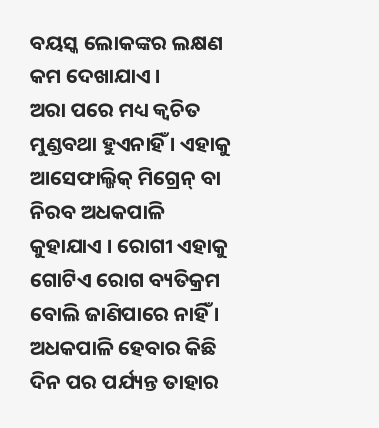ବୟସ୍କ ଲୋକଙ୍କର ଲକ୍ଷଣ କମ ଦେଖାଯାଏ ।
ଅରା ପରେ ମଧ୍ୟ କ୍ୱଚିତ ମୁଣ୍ଡବଥା ହୁଏନାହିଁ । ଏହାକୁ ଆସେଫାଲ୍ଜିକ୍ ମିଗ୍ରେନ୍ ବା ନିରବ ଅଧକପାଳି କୁହାଯାଏ । ରୋଗୀ ଏହାକୁ ଗୋଟିଏ ରୋଗ ବ୍ୟତିକ୍ରମ ବୋଲି ଜାଣିପାରେ ନାହିଁ ।
ଅଧକପାଳି ହେବାର କିଛି ଦିନ ପର ପର୍ଯ୍ୟନ୍ତ ତାହାର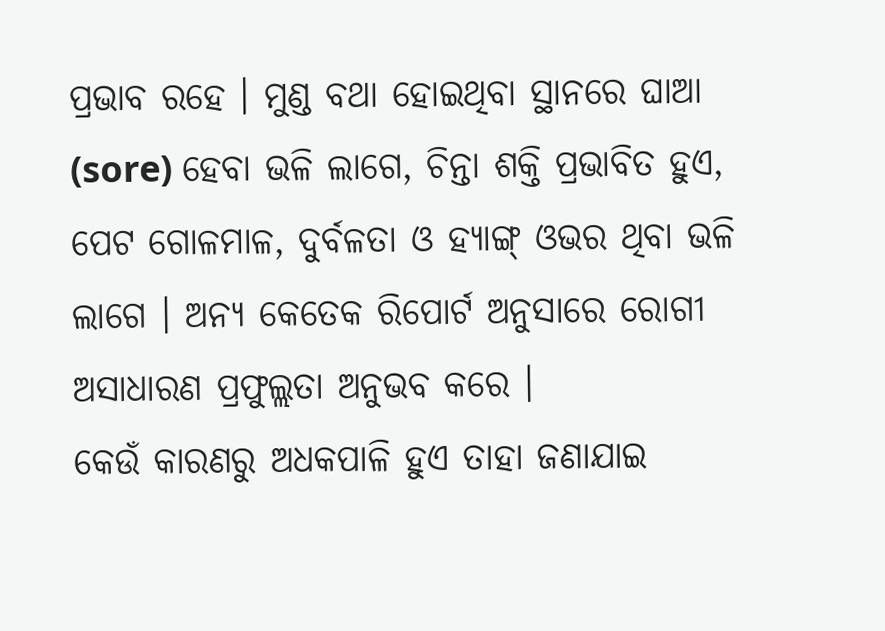ପ୍ରଭାବ ରହେ । ମୁଣ୍ଡ ବଥା ହୋଇଥିବା ସ୍ଥାନରେ ଘାଆ (sore) ହେବା ଭଳି ଲାଗେ, ଚିନ୍ତା ଶକ୍ତି ପ୍ରଭାବିତ ହୁଏ, ପେଟ ଗୋଳମାଳ, ଦୁର୍ବଳତା ଓ ହ୍ୟାଙ୍ଗ୍ ଓଭର ଥିବା ଭଳି ଲାଗେ । ଅନ୍ୟ କେତେକ ରିପୋର୍ଟ ଅନୁସାରେ ରୋଗୀ ଅସାଧାରଣ ପ୍ରଫୁଲ୍ଲତା ଅନୁଭବ କରେ ।
କେଉଁ କାରଣରୁ ଅଧକପାଳି ହୁଏ ତାହା ଜଣାଯାଇ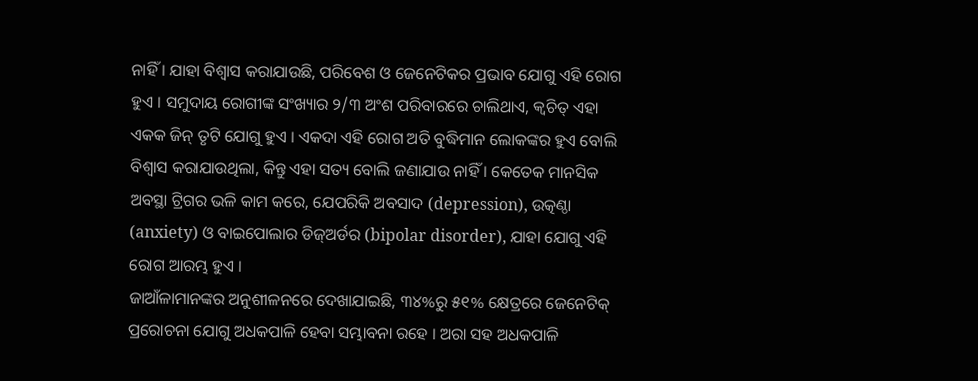ନାହିଁ । ଯାହା ବିଶ୍ୱାସ କରାଯାଉଛି, ପରିବେଶ ଓ ଜେନେଟିକର ପ୍ରଭାବ ଯୋଗୁ ଏହି ରୋଗ ହୁଏ । ସମୁଦାୟ ରୋଗୀଙ୍କ ସଂଖ୍ୟାର ୨/୩ ଅଂଶ ପରିବାରରେ ଚାଲିଥାଏ, କ୍ୱଚିତ୍ ଏହା ଏକକ ଜିନ୍ ତୃଟି ଯୋଗୁ ହୁଏ । ଏକଦା ଏହି ରୋଗ ଅତି ବୁଦ୍ଧିମାନ ଲୋକଙ୍କର ହୁଏ ବୋଲି ବିଶ୍ୱାସ କରାଯାଉଥିଲା, କିନ୍ତୁ ଏହା ସତ୍ୟ ବୋଲି ଜଣାଯାଉ ନାହିଁ । କେତେକ ମାନସିକ ଅବସ୍ଥା ଟ୍ରିଗର ଭଳି କାମ କରେ, ଯେପରିକି ଅବସାଦ (depression), ଉତ୍କଣ୍ଠା (anxiety) ଓ ବାଇପୋଲାର ଡିଜ୍ଅର୍ଡର (bipolar disorder), ଯାହା ଯୋଗୁ ଏହି ରୋଗ ଆରମ୍ଭ ହୁଏ ।
ଜାଆଁଳାମାନଙ୍କର ଅନୁଶୀଳନରେ ଦେଖାଯାଇଛି, ୩୪%ରୁ ୫୧% କ୍ଷେତ୍ରରେ ଜେନେଟିକ୍ ପ୍ରରୋଚନା ଯୋଗୁ ଅଧକପାଳି ହେବା ସମ୍ଭାବନା ରହେ । ଅରା ସହ ଅଧକପାଳି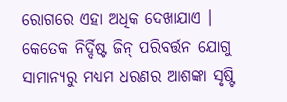ରୋଗରେ ଏହା ଅଧିକ ଦେଖାଯାଏ । କେତେକ ନିର୍ଦ୍ଦିଷ୍ଟ ଜିନ୍ ପରିବର୍ତ୍ତନ ଯୋଗୁ ସାମାନ୍ୟରୁ ମଧ୍ୟମ ଧରଣର ଆଶଙ୍କା ସୃଷ୍ଟି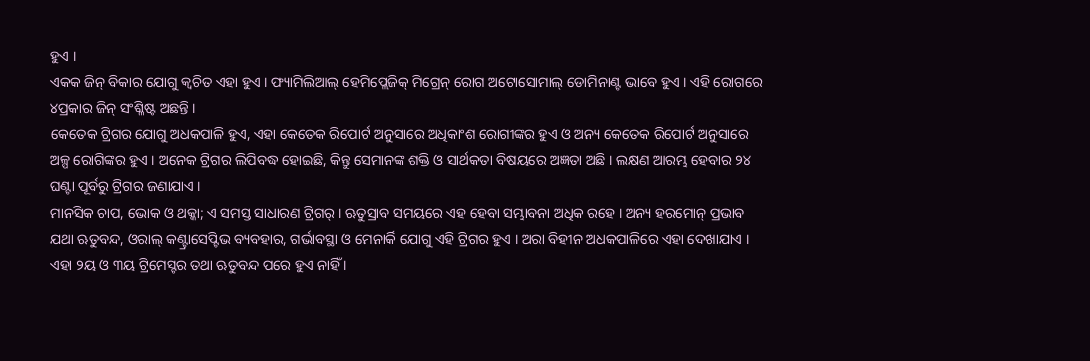ହୁଏ ।
ଏକକ ଜିନ୍ ବିକାର ଯୋଗୁ କ୍ୱଚିତ ଏହା ହୁଏ । ଫ୍ୟାମିଲିଆଲ୍ ହେମିପ୍ଲେଜିକ୍ ମିଗ୍ରେନ୍ ରୋଗ ଅଟୋସୋମାଲ୍ ଡୋମିନାଣ୍ଟ ଭାବେ ହୁଏ । ଏହି ରୋଗରେ ୪ପ୍ରକାର ଜିନ୍ ସଂଶ୍ଳିଷ୍ଟ ଅଛନ୍ତି ।
କେତେକ ଟ୍ରିଗର ଯୋଗୁ ଅଧକପାଳି ହୁଏ, ଏହା କେତେକ ରିପୋର୍ଟ ଅନୁସାରେ ଅଧିକାଂଶ ରୋଗୀଙ୍କର ହୁଏ ଓ ଅନ୍ୟ କେତେକ ରିପୋର୍ଟ ଅନୁସାରେ ଅଳ୍ପ ରୋଗିଙ୍କର ହୁଏ । ଅନେକ ଟ୍ରିଗର ଲିପିବଦ୍ଧ ହୋଇଛି, କିନ୍ତୁ ସେମାନଙ୍କ ଶକ୍ତି ଓ ସାର୍ଥକତା ବିଷୟରେ ଅଜ୍ଞତା ଅଛି । ଲକ୍ଷଣ ଆରମ୍ଭ ହେବାର ୨୪ ଘଣ୍ଟା ପୂର୍ବରୁ ଟ୍ରିଗର ଜଣାଯାଏ ।
ମାନସିକ ଚାପ, ଭୋକ ଓ ଥକ୍କା; ଏ ସମସ୍ତ ସାଧାରଣ ଟ୍ରିଗର୍ । ଋତୁସ୍ରାବ ସମୟରେ ଏହ ହେବା ସମ୍ଭାବନା ଅଧିକ ରହେ । ଅନ୍ୟ ହରମୋନ୍ ପ୍ରଭାବ ଯଥା ଋତୁବନ୍ଦ, ଓରାଲ୍ କଣ୍ଟ୍ରାସେପ୍ଟିଭ ବ୍ୟବହାର, ଗର୍ଭାବସ୍ଥା ଓ ମେନାର୍କି ଯୋଗୁ ଏହି ଟ୍ରିଗର ହୁଏ । ଅରା ବିହୀନ ଅଧକପାଳିରେ ଏହା ଦେଖାଯାଏ । ଏହା ୨ୟ ଓ ୩ୟ ଟ୍ରିମେସ୍ଟର ତଥା ଋତୁବନ୍ଦ ପରେ ହୁଏ ନାହିଁ ।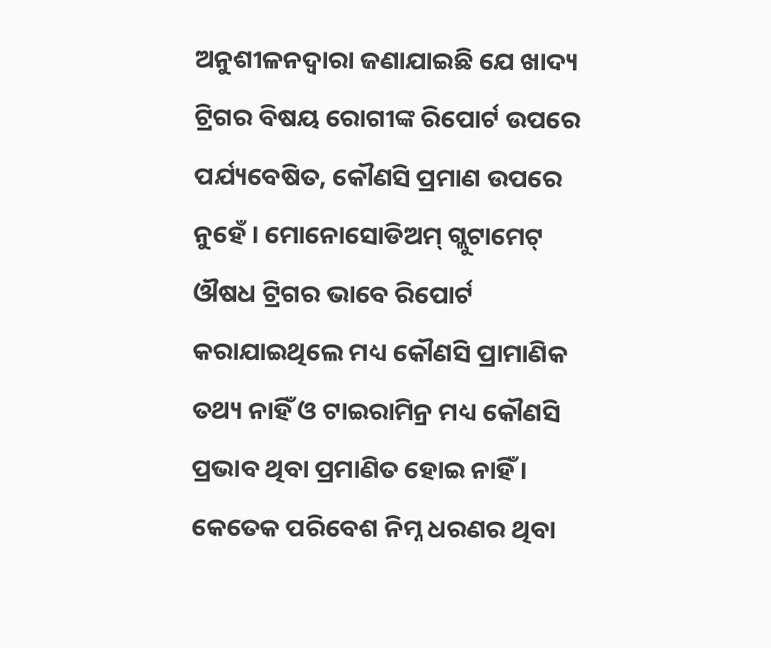ଅନୁଶୀଳନଦ୍ୱାରା ଜଣାଯାଇଛି ଯେ ଖାଦ୍ୟ ଟ୍ରିଗର ବିଷୟ ରୋଗୀଙ୍କ ରିପୋର୍ଟ ଉପରେ ପର୍ଯ୍ୟବେଷିତ, କୌଣସି ପ୍ରମାଣ ଉପରେ ନୁହେଁ । ମୋନୋସୋଡିଅମ୍ ଗ୍ଲୁଟାମେଟ୍ ଔଷଧ ଟ୍ରିଗର ଭାବେ ରିପୋର୍ଟ କରାଯାଇଥିଲେ ମଧ୍ୟ କୌଣସି ପ୍ରାମାଣିକ ତଥ୍ୟ ନାହିଁ ଓ ଟାଇରାମିନ୍ର ମଧ୍ୟ କୌଣସି ପ୍ରଭାବ ଥିବା ପ୍ରମାଣିତ ହୋଇ ନାହିଁ ।
କେତେକ ପରିବେଶ ନିମ୍ନ ଧରଣର ଥିବା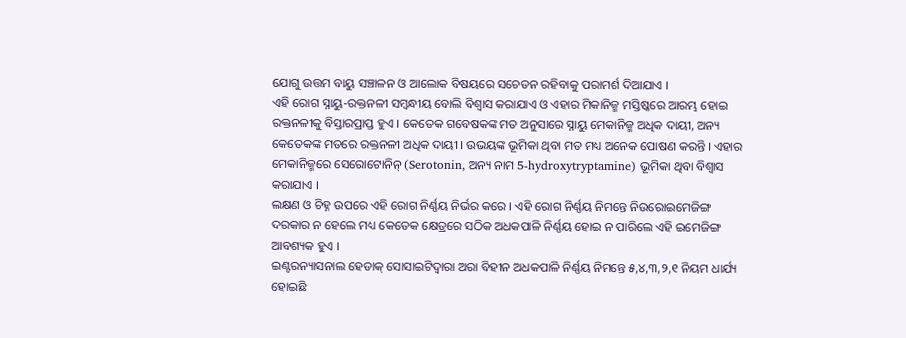ଯୋଗୁ ଉତ୍ତମ ବାୟୁ ସଞ୍ଚାଳନ ଓ ଆଲୋକ ବିଷୟରେ ସଚେତନ ରହିବାକୁ ପରାମର୍ଶ ଦିଆଯାଏ ।
ଏହି ରୋଗ ସ୍ନାୟୁ-ରକ୍ତନଳୀ ସମ୍ବନ୍ଧୀୟ ବୋଲି ବିଶ୍ୱାସ କରାଯାଏ ଓ ଏହାର ମିକାନିଜ୍ମ ମସ୍ତିଷ୍କରେ ଆରମ୍ଭ ହୋଇ ରକ୍ତନଳୀକୁ ବିସ୍ତାରପ୍ରାପ୍ତ ହୁଏ । କେତେକ ଗବେଷକଙ୍କ ମତ ଅନୁସାରେ ସ୍ନାୟୁ ମେକାନିଜ୍ମ ଅଧିକ ଦାୟୀ, ଅନ୍ୟ କେତେକଙ୍କ ମତରେ ରକ୍ତନଳୀ ଅଧିକ ଦାୟୀ । ଉଭୟଙ୍କ ଭୂମିକା ଥିବା ମତ ମଧ୍ୟ ଅନେକ ପୋଷଣ କରନ୍ତି । ଏହାର ମେକାନିଜ୍ମରେ ସେରୋଟୋନିନ୍ (Serotonin, ଅନ୍ୟ ନାମ 5-hydroxytryptamine) ଭୂମିକା ଥିବା ବିଶ୍ୱାସ କରାଯାଏ ।
ଲକ୍ଷଣ ଓ ଚିହ୍ନ ଉପରେ ଏହି ରୋଗ ନିର୍ଣ୍ଣୟ ନିର୍ଭର କରେ । ଏହି ରୋଗ ନିର୍ଣ୍ଣୟ ନିମନ୍ତେ ନିଉରୋଇମେଜିଙ୍ଗ ଦରକାର ନ ହେଲେ ମଧ୍ୟ କେତେକ କ୍ଷେତ୍ରରେ ସଠିକ ଅଧକପାଳି ନିର୍ଣ୍ଣୟ ହୋଇ ନ ପାରିଲେ ଏହି ଇମେଜିଙ୍ଗ ଆବଶ୍ୟକ ହୁଏ ।
ଇଣ୍ଟରନ୍ୟାସନାଲ ହେଡାକ୍ ସୋସାଇଟିଦ୍ୱାରା ଅରା ବିହୀନ ଅଧକପାଳି ନିର୍ଣ୍ଣୟ ନିମନ୍ତେ ୫,୪,୩,୨,୧ ନିୟମ ଧାର୍ଯ୍ୟ ହୋଇଛି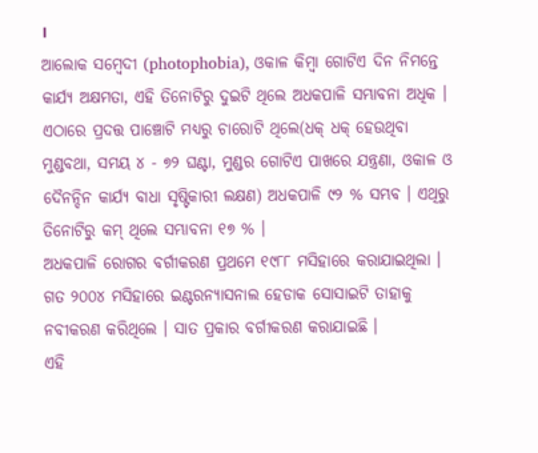।
ଆଲୋକ ସମ୍ବେଦୀ (photophobia), ଓକାଳ କିମ୍ବା ଗୋଟିଏ ଦିନ ନିମନ୍ତେ କାର୍ଯ୍ୟ ଅକ୍ଷମତା, ଏହି ତିନୋଟିରୁ ଦୁଇଟି ଥିଲେ ଅଧକପାଳି ସମ୍ଭାବନା ଅଧିକ । ଏଠାରେ ପ୍ରଦତ୍ତ ପାଞ୍ଚୋଟି ମଧ୍ୟରୁ ଚାରୋଟି ଥିଲେ(ଧକ୍ ଧକ୍ ହେଉଥିବା ମୁଣ୍ଡବଥା, ସମୟ ୪ - ୭୨ ଘଣ୍ଟା, ମୁଣ୍ଡର ଗୋଟିଏ ପାଖରେ ଯନ୍ତ୍ରଣା, ଓକାଳ ଓ ଦୈନନ୍ଦିନ କାର୍ଯ୍ୟ ବାଧା ସୃଷ୍ଟିକାରୀ ଲକ୍ଷଣ) ଅଧକପାଳି ୯୨ % ସମ୍ଭବ । ଏଥିରୁ ତିନୋଟିରୁ କମ୍ ଥିଲେ ସମ୍ଭାବନା ୧୭ % ।
ଅଧକପାଳି ରୋଗର ବର୍ଗୀକରଣ ପ୍ରଥମେ ୧୯୮୮ ମସିହାରେ କରାଯାଇଥିଲା । ଗତ ୨୦୦୪ ମସିହାରେ ଇଣ୍ଟରନ୍ୟାସନାଲ ହେଡାକ ସୋସାଇଟି ତାହାକୁ ନବୀକରଣ କରିଥିଲେ । ସାତ ପ୍ରକାର ବର୍ଗୀକରଣ କରାଯାଇଛି ।
ଏହି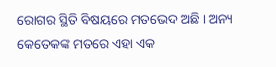ରୋଗର ସ୍ଥିତି ବିଷୟରେ ମତଭେଦ ଅଛି । ଅନ୍ୟ କେତେକଙ୍କ ମତରେ ଏହା ଏକ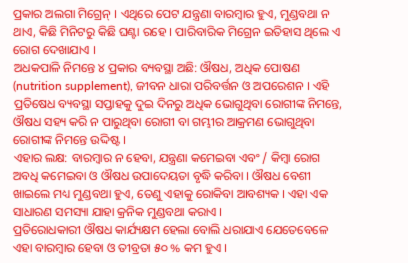ପ୍ରକାର ଅଲଗା ମିଗ୍ରେନ୍ । ଏଥିରେ ପେଟ ଯନ୍ତ୍ରଣା ବାରମ୍ବାର ହୁଏ, ମୁଣ୍ଡବଥା ନ ଥାଏ, କିଛି ମିନିଟରୁ କିଛି ଘଣ୍ଟା ରହେ । ପାରିବାରିକ ମିଗ୍ରେନ ଇତିହାସ ଥିଲେ ଏ ରୋଗ ଦେଖାଯାଏ ।
ଅଧକପାଳି ନିମନ୍ତେ ୪ ପ୍ରକାର ବ୍ୟବସ୍ଥା ଅଛି: ଔଷଧ, ଅଧିକ ପୋଷଣ (nutrition supplement), ଜୀବନ ଧାରା ପରିବର୍ତ୍ତନ ଓ ଅପରେଶନ । ଏହି ପ୍ରତିଷେଧ ବ୍ୟବସ୍ଥା ସପ୍ତାହକୁ ଦୁଇ ଦିନରୁ ଅଧିକ ଭୋଗୁଥିବା ରୋଗୀଙ୍କ ନିମନ୍ତେ, ଔଷଧ ସହ୍ୟ କରି ନ ପାରୁଥିବା ରୋଗୀ ବା ଗମ୍ଭୀର ଆକ୍ରମଣ ଭୋଗୁଥିବା ରୋଗୀଙ୍କ ନିମନ୍ତେ ଉଦ୍ଦିଷ୍ଟ ।
ଏହାର ଲକ୍ଷ: ବାରମ୍ବାର ନ ହେବା, ଯନ୍ତ୍ରଣା କମେଇବା ଏବଂ / କିମ୍ବା ରୋଗ ଅବଧି କମେଇବା ଓ ଔଷଧ ଉପାଦେୟତା ବୃଦ୍ଧି କରିବା । ଔଷଧ ବେଶୀ ଖାଇଲେ ମଧ୍ୟ ମୁଣ୍ଡବଥା ହୁଏ, ତେଣୁ ଏହାକୁ ରୋକିବା ଆବଶ୍ୟକ । ଏହା ଏକ ସାଧାରଣ ସମସ୍ୟା ଯାହା କ୍ରନିକ ମୁଣ୍ଡବଥା କରାଏ ।
ପ୍ରତିରୋଧକାରୀ ଔଷଧ କାର୍ଯ୍ୟକ୍ଷମ ହେଲା ବୋଲି ଧରାଯାଏ ଯେତେବେଳେ ଏହା ବାରମ୍ବାର ହେବା ଓ ତୀବ୍ରତା ୫୦ % କମ ହୁଏ ।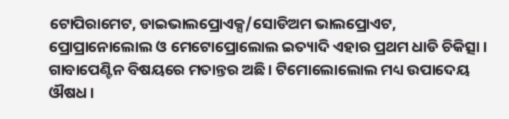ଟୋପିରାମେଟ, ଡାଇଭାଲପ୍ରୋଏକ୍ସ/ସୋଡିଅମ ଭାଲପ୍ରୋଏଟ, ପ୍ରୋପ୍ରାନୋଲୋଲ ଓ ମେଟୋପ୍ରୋଲୋଲ ଇତ୍ୟାଦି ଏହାର ପ୍ରଥମ ଧାଡି ଚିକିତ୍ସା । ଗାବାପେଣ୍ଟିନ ବିଷୟରେ ମତାନ୍ତର ଅଛି । ଟିମୋଲୋଲୋଲ ମଧ୍ୟ ଉପାଦେୟ ଔଷଧ ।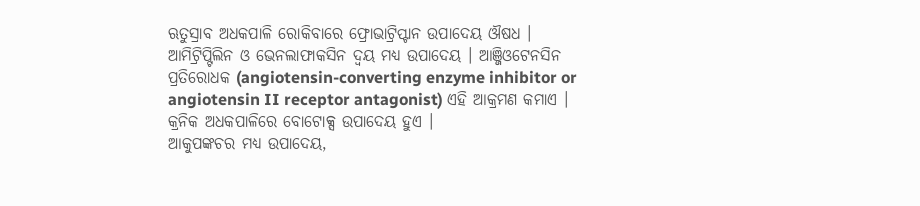ଋତୁସ୍ରାବ ଅଧକପାଳି ରୋକିବାରେ ଫ୍ରୋଭାଟ୍ରିପ୍ଟାନ ଉପାଦେୟ ଔଷଧ ।
ଆମିଟ୍ରିପ୍ଟିଲିନ ଓ ଭେନଲାଫାକସିନ ଦ୍ୱୟ ମଧ୍ୟ ଉପାଦେୟ । ଆଞ୍ଜିଓଟେନସିନ ପ୍ରତିରୋଧକ (angiotensin-converting enzyme inhibitor or angiotensin II receptor antagonist) ଏହି ଆକ୍ରମଣ କମାଏ । କ୍ରନିକ ଅଧକପାଳିରେ ବୋଟୋକ୍ସ ଉପାଦେୟ ହୁଏ ।
ଆକୁପଙ୍କଚର ମଧ୍ୟ ଉପାଦେୟ,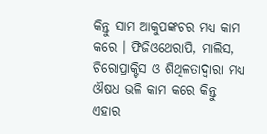କିନ୍ତୁ ସାମ ଆକୁପଙ୍କଚର ମଧ୍ୟ କାମ କରେ । ଫିଜିଓଥେରାପି, ମାଲିସ, ଚିରୋପ୍ରାକ୍ଟିସ ଓ ଶିଥିଳତାଦ୍ୱାରା ମଧ୍ୟ ଔଷଧ ଭଳି କାମ କରେ କିନ୍ତୁ ଏହାର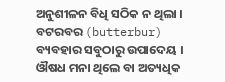ଅନୁଶୀଳନ ବିଧି ସଠିକ ନ ଥିଲା । ବଟରବର (butterbur) ବ୍ୟବହାର ସବୁଠାରୁ ଉପାଦେୟ ।
ଔଷଧ ମନା ଥିଲେ ବା ଅତ୍ୟଧିକ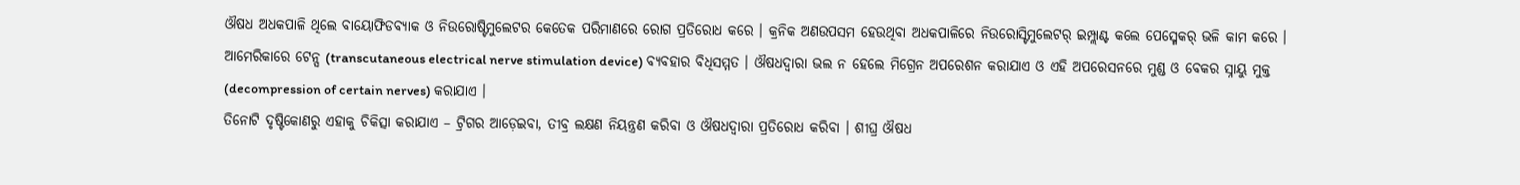ଔଷଧ ଅଧକପାଳି ଥିଲେ ବାୟୋଫିଡବ୍ୟାକ ଓ ନିଉରୋଷ୍ଟିମୁଲେଟର କେତେକ ପରିମାଣରେ ରୋଗ ପ୍ରତିରୋଧ କରେ । କ୍ରନିକ ଅଣଉପସମ ହେଉଥିବା ଅଧକପାଳିରେ ନିଉରୋସ୍ଟିମୁଲେଟର୍ ଇମ୍ପ୍ଲାଣ୍ଟ କଲେ ପେସ୍ମେକର୍ ଭଳି କାମ କରେ । ଆମେରିକାରେ ଟେନ୍ସ (transcutaneous electrical nerve stimulation device) ବ୍ୟବହାର ବିଧିସମ୍ମତ । ଔଷଧଦ୍ୱାରା ଭଲ ନ ହେଲେ ମିଗ୍ରେନ ଅପରେଶନ କରାଯାଏ ଓ ଏହି ଅପରେସନରେ ମୁଣ୍ଡ ଓ ବେକର ସ୍ନାୟୁ ମୁକ୍ତ (decompression of certain nerves) କରାଯାଏ ।
ତିନୋଟି ଦୃଷ୍ଟିକୋଣରୁ ଏହାକୁ ଚିକିତ୍ସା କରାଯାଏ – ଟ୍ରିଗର ଆଡ଼େଇବା, ତୀବ୍ର ଲକ୍ଷଣ ନିୟନ୍ତ୍ରଣ କରିବା ଓ ଔଷଧଦ୍ୱାରା ପ୍ରତିରୋଧ କରିବା । ଶୀଘ୍ର ଔଷଧ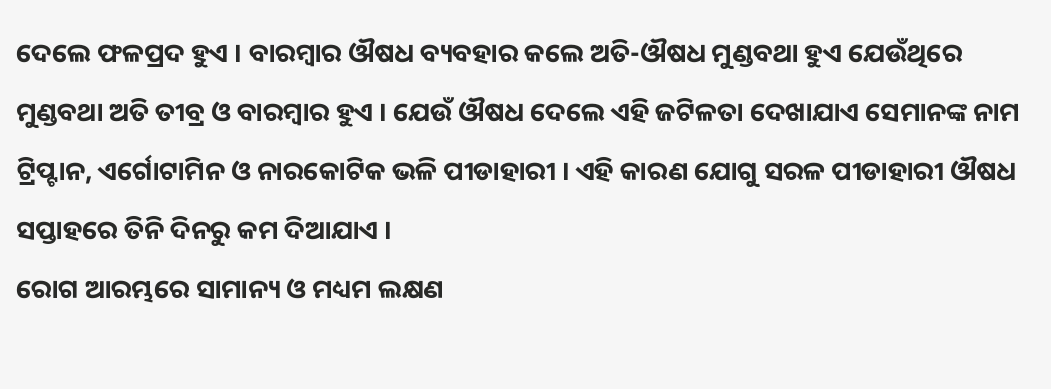ଦେଲେ ଫଳପ୍ରଦ ହୁଏ । ବାରମ୍ବାର ଔଷଧ ବ୍ୟବହାର କଲେ ଅତି-ଔଷଧ ମୁଣ୍ଡବଥା ହୁଏ ଯେଉଁଥିରେ ମୁଣ୍ଡବଥା ଅତି ତୀବ୍ର ଓ ବାରମ୍ବାର ହୁଏ । ଯେଉଁ ଔଷଧ ଦେଲେ ଏହି ଜଟିଳତା ଦେଖାଯାଏ ସେମାନଙ୍କ ନାମ ଟ୍ରିପ୍ଟାନ, ଏର୍ଗୋଟାମିନ ଓ ନାରକୋଟିକ ଭଳି ପୀଡାହାରୀ । ଏହି କାରଣ ଯୋଗୁ ସରଳ ପୀଡାହାରୀ ଔଷଧ ସପ୍ତାହରେ ତିନି ଦିନରୁ କମ ଦିଆଯାଏ ।
ରୋଗ ଆରମ୍ଭରେ ସାମାନ୍ୟ ଓ ମଧ୍ୟମ ଲକ୍ଷଣ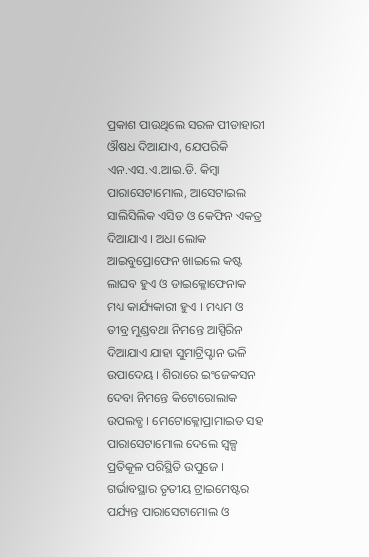ପ୍ରକାଶ ପାଉଥିଲେ ସରଳ ପୀଡାହାରୀ ଔଷଧ ଦିଆଯାଏ, ଯେପରିକି ଏନ.ଏସ.ଏ.ଆଇ.ଡି. କିମ୍ବା ପାରାସେଟାମୋଲ, ଆସେଟାଇଲ ସାଲିସିଲିକ ଏସିଡ ଓ କେଫିନ ଏକତ୍ର ଦିଆଯାଏ । ଅଧା ଲୋକ ଆଇବୁପ୍ରୋଫେନ ଖାଇଲେ କଷ୍ଟ ଲାଘବ ହୁଏ ଓ ଡାଇକ୍ଳୋଫେନାକ ମଧ୍ୟ କାର୍ଯ୍ୟକାରୀ ହୁଏ । ମଧ୍ୟମ ଓ ତୀବ୍ର ମୁଣ୍ଡବଥା ନିମନ୍ତେ ଆସ୍ପିରିନ ଦିଆଯାଏ ଯାହା ସୁମାଟ୍ରିପ୍ଟାନ ଭଳି ଉପାଦେୟ । ଶିରାରେ ଇଂଜେକସନ ଦେବା ନିମନ୍ତେ କିଟୋରୋଲାକ ଉପଲବ୍ଧ । ମେଟୋକ୍ଳୋପ୍ରାମାଇଡ ସହ ପାରାସେଟାମୋଲ ଦେଲେ ସ୍ୱଳ୍ପ ପ୍ରତିକୂଳ ପରିସ୍ଥିତି ଉପୁଜେ । ଗର୍ଭାବସ୍ଥାର ତୃତୀୟ ଟ୍ରାଇମେଷ୍ଟର ପର୍ଯ୍ୟନ୍ତ ପାରାସେଟାମୋଲ ଓ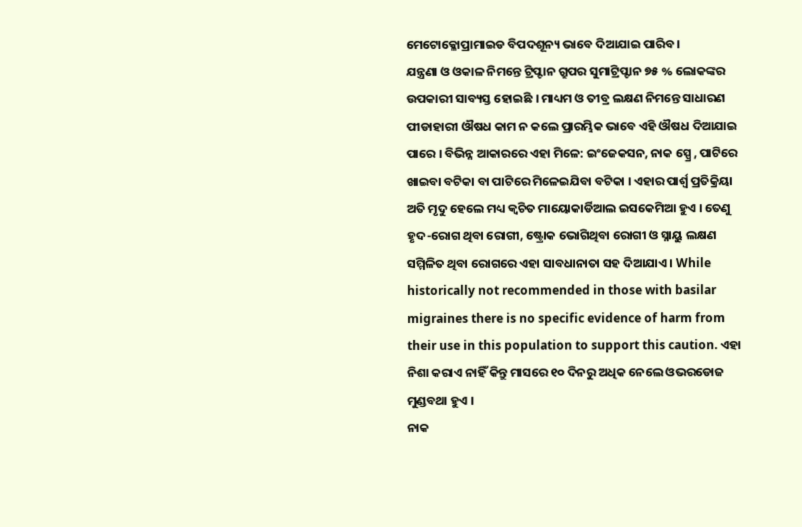ମେଟୋକ୍ଳୋପ୍ରାମାଇଡ ବିପଦଶୂନ୍ୟ ଭାବେ ଦିଆଯାଇ ପାରିବ ।
ଯନ୍ତ୍ରଣା ଓ ଓକାଳ ନିମନ୍ତେ ଟ୍ରିପ୍ଟାନ ଗ୍ରୁପର ସୁମାଟ୍ରିପ୍ଟାନ ୭୫ % ଲୋକଙ୍କର ଉପକାରୀ ସାବ୍ୟସ୍ତ ହୋଇଛି । ମାଧ୍ୟମ ଓ ତୀବ୍ର ଲକ୍ଷଣ ନିମନ୍ତେ ସାଧାରଣ ପୀଡାହାରୀ ଔଷଧ କାମ ନ କଲେ ପ୍ରାରମ୍ଭିକ ଭାବେ ଏହି ଔଷଧ ଦିଆଯାଇ ପାରେ । ବିଭିନ୍ନ ଆକାରରେ ଏହା ମିଳେ: ଇଂଜେକସନ, ନାକ ସ୍ପ୍ରେ , ପାଟିରେ ଖାଇବା ବଟିକା ବା ପାଟିରେ ମିଳେଇଯିବା ବଟିକା । ଏହାର ପାର୍ଶ୍ୱ ପ୍ରତିକ୍ରିୟା ଅତି ମୃଦୁ ହେଲେ ମଧ୍ୟ କ୍ୱଚିତ ମାୟୋକାର୍ଡିଆଲ ଇସକେମିଆ ହୁଏ । ତେଣୁ ହୃଦ-ରୋଗ ଥିବା ରୋଗୀ, ଷ୍ଟ୍ରୋକ ଭୋଗିଥିବା ରୋଗୀ ଓ ସ୍ନାୟୁ ଲକ୍ଷଣ ସମ୍ମିଳିତ ଥିବା ରୋଗରେ ଏହା ସାବଧାନାତା ସହ ଦିଆଯାଏ । While historically not recommended in those with basilar migraines there is no specific evidence of harm from their use in this population to support this caution. ଏହା ନିଶା କରାଏ ନାହିଁ କିନ୍ତୁ ମାସରେ ୧୦ ଦିନରୁ ଅଧିକ ନେଲେ ଓଭରଡୋଜ ମୁଣ୍ଡବଥା ହୁଏ ।
ନାକ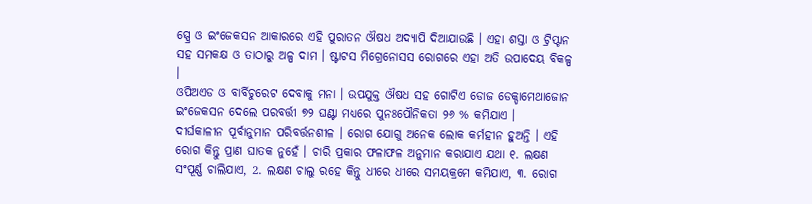ସ୍ପ୍ରେ ଓ ଇଂଜେକସନ ଆକାରରେ ଏହି ପୁରାତନ ଔଷଧ ଅଦ୍ୟାପି ଦିଆଯାଉଛି । ଏହା ଶସ୍ତା ଓ ଟ୍ରିପ୍ଟାନ ସହ ସମକକ୍ଷ ଓ ତାଠାରୁ ଅଳ୍ପ ଦାମ । ଷ୍ଟାଟସ ମିଗ୍ରେନୋସସ ରୋଗରେ ଏହା ଅତି ଉପାଦେୟ ବିକଳ୍ପ ।
ଓପିଅଏଡ ଓ ବାର୍ବିଚୁରେଟ ଦେବାକୁ ମନା । ଉପଯୁକ୍ତ ଔଷଧ ସହ ଗୋଟିଏ ଡୋଜ ଡେକ୍ଡାମେଥାଜୋନ ଇଂଜେକସନ ଦେଲେ ପରବର୍ତ୍ତୀ ୭୨ ଘଣ୍ଟା ମଧ୍ୟରେ ପୁନଃପୌନିକତା ୨୬ % କମିଯାଏ ।
ଦୀର୍ଘକାଳୀନ ପୂର୍ବାନୁମାନ ପରିବର୍ତ୍ତନଶୀଳ । ରୋଗ ଯୋଗୁ ଅନେକ ଲୋକ କର୍ମହୀନ ହୁଅନ୍ତି । ଏହି ରୋଗ କିନ୍ତୁ ପ୍ରାଣ ଘାତକ ନୁହେଁ । ଚାରି ପ୍ରକାର ଫଳାଫଳ ଅନୁମାନ କରାଯାଏ ଯଥା ୧. ଲକ୍ଷଣ ସଂପୂର୍ଣ୍ଣ ଚାଲିଯାଏ, 2. ଲକ୍ଷଣ ଚାଲୁ ରହେ କିନ୍ତୁ ଧୀରେ ଧୀରେ ସମୟକ୍ରମେ କମିଯାଏ, ୩. ରୋଗ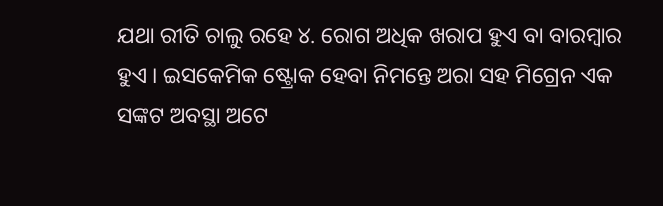ଯଥା ରୀତି ଚାଲୁ ରହେ ୪. ରୋଗ ଅଧିକ ଖରାପ ହୁଏ ବା ବାରମ୍ବାର ହୁଏ । ଇସକେମିକ ଷ୍ଟ୍ରୋକ ହେବା ନିମନ୍ତେ ଅରା ସହ ମିଗ୍ରେନ ଏକ ସଙ୍କଟ ଅବସ୍ଥା ଅଟେ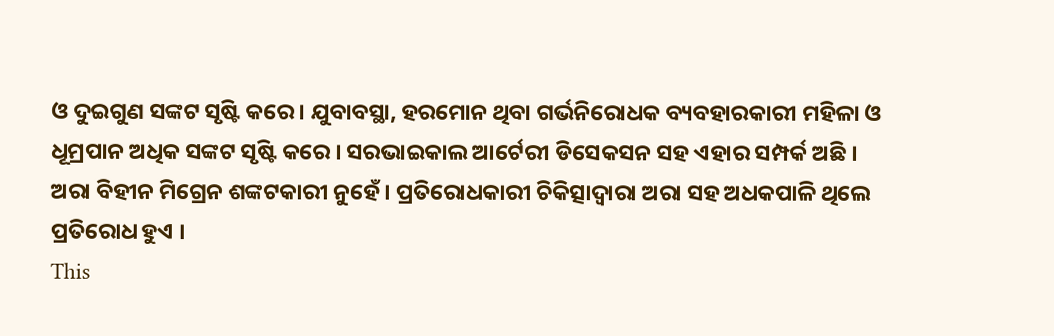ଓ ଦୁଇଗୁଣ ସଙ୍କଟ ସୃଷ୍ଟି କରେ । ଯୁବାବସ୍ଥା, ହରମୋନ ଥିବା ଗର୍ଭନିରୋଧକ ବ୍ୟବହାରକାରୀ ମହିଳା ଓ ଧୂମ୍ରପାନ ଅଧିକ ସଙ୍କଟ ସୃଷ୍ଟି କରେ । ସରଭାଇକାଲ ଆର୍ଟେରୀ ଡିସେକସନ ସହ ଏହାର ସମ୍ପର୍କ ଅଛି । ଅରା ବିହୀନ ମିଗ୍ରେନ ଶଙ୍କଟକାରୀ ନୁହେଁ । ପ୍ରତିରୋଧକାରୀ ଚିକିତ୍ସାଦ୍ୱାରା ଅରା ସହ ଅଧକପାଳି ଥିଲେ ପ୍ରତିରୋଧ ହୁଏ ।
This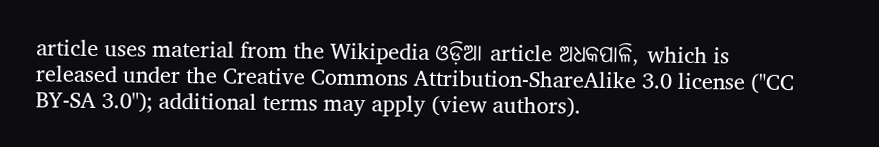article uses material from the Wikipedia ଓଡ଼ିଆ article ଅଧକପାଳି, which is released under the Creative Commons Attribution-ShareAlike 3.0 license ("CC BY-SA 3.0"); additional terms may apply (view authors).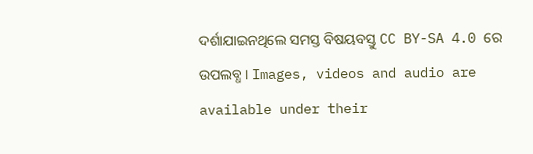ଦର୍ଶାଯାଇନଥିଲେ ସମସ୍ତ ବିଷୟବସ୍ତୁ CC BY-SA 4.0 ରେ ଉପଲବ୍ଧ । Images, videos and audio are available under their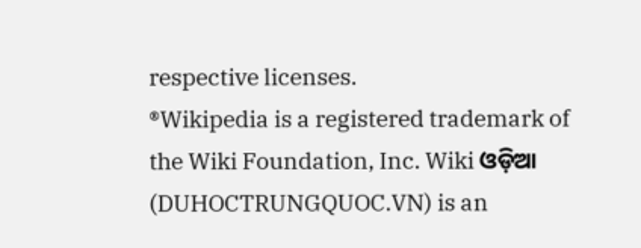respective licenses.
®Wikipedia is a registered trademark of the Wiki Foundation, Inc. Wiki ଓଡ଼ିଆ (DUHOCTRUNGQUOC.VN) is an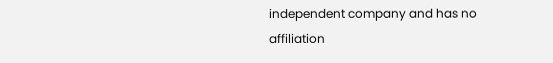independent company and has no affiliation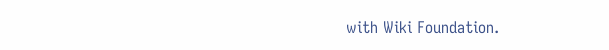with Wiki Foundation.